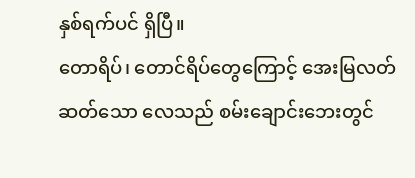နှစ်ရက်ပင် ရှိပြီ။
တောရိပ်၊ တောင်ရိပ်တွေကြောင့် အေးမြလတ်ဆတ်သော လေသည် စမ်းချောင်းဘေးတွင်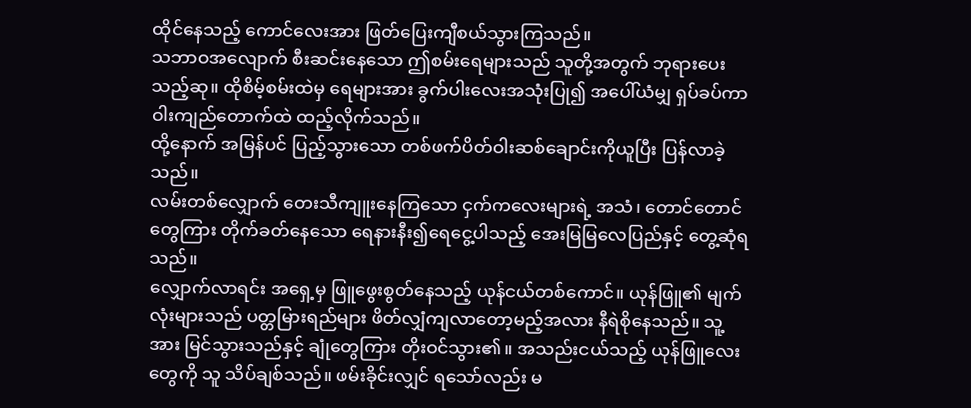ထိုင်နေသည့် ကောင်လေးအား ဖြတ်ပြေးကျီစယ်သွားကြသည်။
သဘာဝအလျောက် စီးဆင်းနေသော ဤစမ်းရေများသည် သူတို့အတွက် ဘုရားပေးသည့်ဆု။ ထိုစိမ့်စမ်းထဲမှ ရေများအား ခွက်ပါးလေးအသုံးပြု၍ အပေါ်ယံမျှ ရှပ်ခပ်ကာ ဝါးကျည်တောက်ထဲ ထည့်လိုက်သည်။
ထို့နောက် အမြန်ပင် ပြည့်သွားသော တစ်ဖက်ပိတ်ဝါးဆစ်ချောင်းကိုယူပြီး ပြန်လာခဲ့သည်။
လမ်းတစ်လျှောက် တေးသီကျူးနေကြသော ငှက်ကလေးများရဲ့ အသံ၊ တောင်တောင်တွေကြား တိုက်ခတ်နေသော ရေနားနီး၍ရေငွေ့ပါသည့် အေးမြမြလေပြည်နှင့် တွေ့ဆုံရသည်။
လျှောက်လာရင်း အရှေ့မှ ဖြူဖွေးစွတ်နေသည့် ယုန်ငယ်တစ်ကောင်။ ယုန်ဖြူ၏ မျက်လုံးများသည် ပတ္တမြားရည်များ ဖိတ်လျှံကျလာတော့မည့်အလား နီရဲစိုနေသည်။ သူ့အား မြင်သွားသည်နှင့် ချုံတွေကြား တိုးဝင်သွား၏။ အသည်းငယ်သည့် ယုန်ဖြူလေးတွေကို သူ သိပ်ချစ်သည်။ ဖမ်းခိုင်းလျှင် ရသော်လည်း မ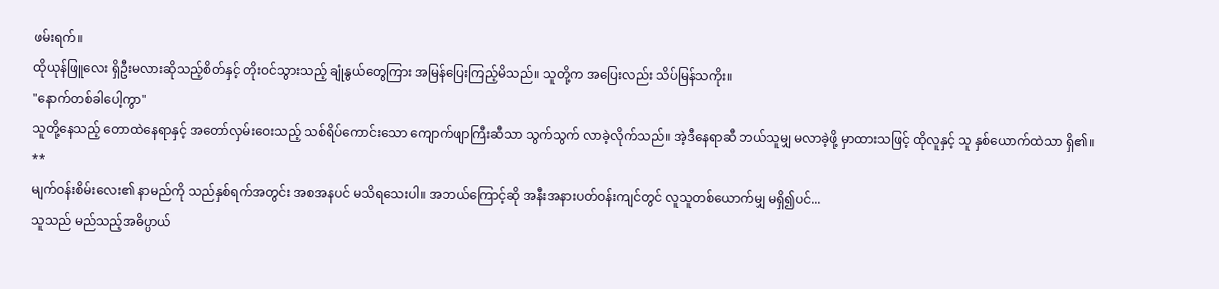ဖမ်းရက်။
ထိုယုန်ဖြူလေး ရှိဦးမလားဆိုသည့်စိတ်နှင့် တိုးဝင်သွားသည့် ချုံနွယ်တွေကြား အမြန်ပြေးကြည့်မိသည်။ သူတို့က အပြေးလည်း သိပ်မြန်သကိုး။
"နောက်တစ်ခါပေါ့ကွာ"
သူတို့နေသည့် တောထဲနေရာနှင့် အတော်လှမ်းဝေးသည့် သစ်ရိပ်ကောင်းသော ကျောက်ဖျာကြီးဆီသာ သွက်သွက် လာခဲ့လိုက်သည်။ အဲ့ဒီနေရာဆီ ဘယ်သူမျှ မလာခဲ့ဖို့ မှာထားသဖြင့် ထိုလူနှင့် သူ နှစ်ယောက်ထဲသာ ရှိ၏။
**
မျက်ဝန်းစိမ်းလေး၏ နာမည်ကို သည်နှစ်ရက်အတွင်း အစအနပင် မသိရသေးပါ။ အဘယ်ကြောင့်ဆို အနီးအနားပတ်ဝန်းကျင်တွင် လူသူတစ်ယောက်မျှ မရှိ၍ပင်...
သူသည် မည်သည့်အဓိပ္ပာယ်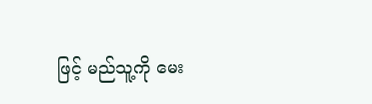ဖြင့် မည်သူ့ကို မေး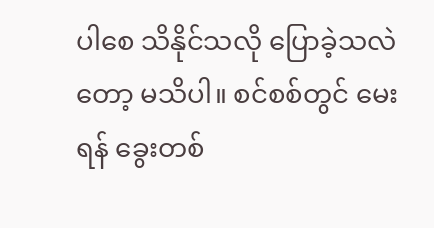ပါစေ သိနိုင်သလို ပြောခဲ့သလဲတော့ မသိပါ။ စင်စစ်တွင် မေးရန် ခွေးတစ်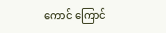ကောင် ကြောင်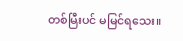တစ်မြီးပင် မမြင်ရသေး။